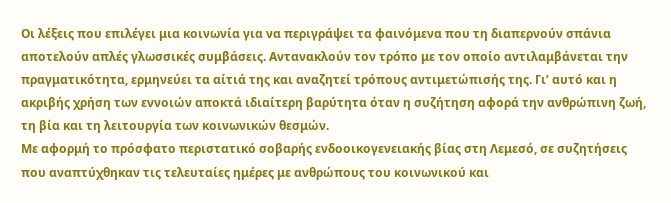Οι λέξεις που επιλέγει μια κοινωνία για να περιγράψει τα φαινόμενα που τη διαπερνούν σπάνια αποτελούν απλές γλωσσικές συμβάσεις. Αντανακλούν τον τρόπο με τον οποίο αντιλαμβάνεται την πραγματικότητα, ερμηνεύει τα αίτιά της και αναζητεί τρόπους αντιμετώπισής της. Γι’ αυτό και η ακριβής χρήση των εννοιών αποκτά ιδιαίτερη βαρύτητα όταν η συζήτηση αφορά την ανθρώπινη ζωή, τη βία και τη λειτουργία των κοινωνικών θεσμών.
Με αφορμή το πρόσφατο περιστατικό σοβαρής ενδοοικογενειακής βίας στη Λεμεσό, σε συζητήσεις που αναπτύχθηκαν τις τελευταίες ημέρες με ανθρώπους του κοινωνικού και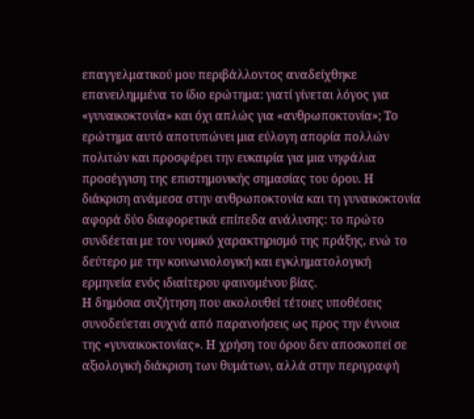επαγγελματικού μου περιβάλλοντος αναδείχθηκε επανειλημμένα το ίδιο ερώτημα: γιατί γίνεται λόγος για «γυναικοκτονία» και όχι απλώς για «ανθρωποκτονία»; Το ερώτημα αυτό αποτυπώνει μια εύλογη απορία πολλών πολιτών και προσφέρει την ευκαιρία για μια νηφάλια προσέγγιση της επιστημονικής σημασίας του όρου. Η διάκριση ανάμεσα στην ανθρωποκτονία και τη γυναικοκτονία αφορά δύο διαφορετικά επίπεδα ανάλυσης: το πρώτο συνδέεται με τον νομικό χαρακτηρισμό της πράξης, ενώ το δεύτερο με την κοινωνιολογική και εγκληματολογική ερμηνεία ενός ιδιαίτερου φαινομένου βίας.
Η δημόσια συζήτηση που ακολουθεί τέτοιες υποθέσεις συνοδεύεται συχνά από παρανοήσεις ως προς την έννοια της «γυναικοκτονίας». Η χρήση του όρου δεν αποσκοπεί σε αξιολογική διάκριση των θυμάτων, αλλά στην περιγραφή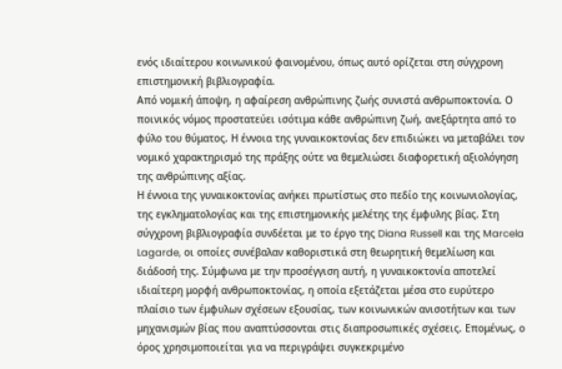ενός ιδιαίτερου κοινωνικού φαινομένου, όπως αυτό ορίζεται στη σύγχρονη επιστημονική βιβλιογραφία.
Από νομική άποψη, η αφαίρεση ανθρώπινης ζωής συνιστά ανθρωποκτονία. Ο ποινικός νόμος προστατεύει ισότιμα κάθε ανθρώπινη ζωή, ανεξάρτητα από το φύλο του θύματος. Η έννοια της γυναικοκτονίας δεν επιδιώκει να μεταβάλει τον νομικό χαρακτηρισμό της πράξης ούτε να θεμελιώσει διαφορετική αξιολόγηση της ανθρώπινης αξίας.
Η έννοια της γυναικοκτονίας ανήκει πρωτίστως στο πεδίο της κοινωνιολογίας, της εγκληματολογίας και της επιστημονικής μελέτης της έμφυλης βίας. Στη σύγχρονη βιβλιογραφία συνδέεται με το έργο της Diana Russell και της Marcela Lagarde, οι οποίες συνέβαλαν καθοριστικά στη θεωρητική θεμελίωση και διάδοσή της. Σύμφωνα με την προσέγγιση αυτή, η γυναικοκτονία αποτελεί ιδιαίτερη μορφή ανθρωποκτονίας, η οποία εξετάζεται μέσα στο ευρύτερο πλαίσιο των έμφυλων σχέσεων εξουσίας, των κοινωνικών ανισοτήτων και των μηχανισμών βίας που αναπτύσσονται στις διαπροσωπικές σχέσεις. Επομένως, ο όρος χρησιμοποιείται για να περιγράψει συγκεκριμένο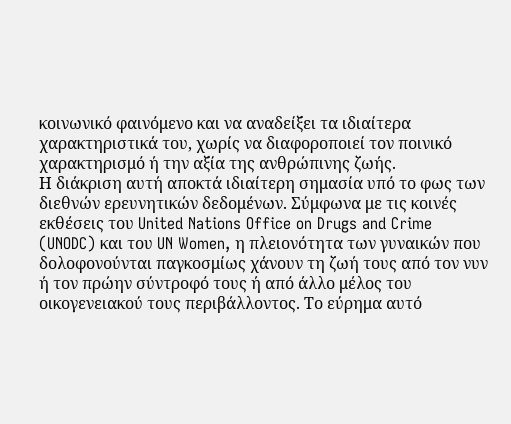κοινωνικό φαινόμενο και να αναδείξει τα ιδιαίτερα χαρακτηριστικά του, χωρίς να διαφοροποιεί τον ποινικό χαρακτηρισμό ή την αξία της ανθρώπινης ζωής.
Η διάκριση αυτή αποκτά ιδιαίτερη σημασία υπό το φως των διεθνών ερευνητικών δεδομένων. Σύμφωνα με τις κοινές εκθέσεις του United Nations Office on Drugs and Crime (UNODC) και του UN Women, η πλειονότητα των γυναικών που δολοφονούνται παγκοσμίως χάνουν τη ζωή τους από τον νυν ή τον πρώην σύντροφό τους ή από άλλο μέλος του οικογενειακού τους περιβάλλοντος. Το εύρημα αυτό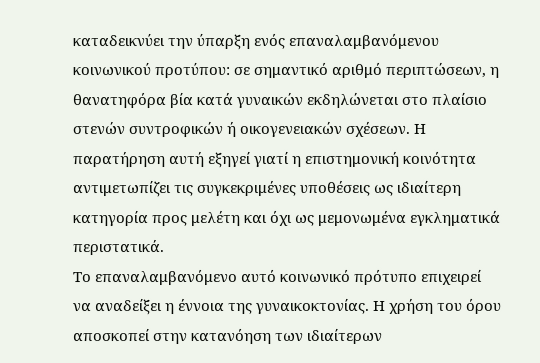καταδεικνύει την ύπαρξη ενός επαναλαμβανόμενου κοινωνικού προτύπου: σε σημαντικό αριθμό περιπτώσεων, η θανατηφόρα βία κατά γυναικών εκδηλώνεται στο πλαίσιο στενών συντροφικών ή οικογενειακών σχέσεων. Η παρατήρηση αυτή εξηγεί γιατί η επιστημονική κοινότητα αντιμετωπίζει τις συγκεκριμένες υποθέσεις ως ιδιαίτερη κατηγορία προς μελέτη και όχι ως μεμονωμένα εγκληματικά περιστατικά.
Το επαναλαμβανόμενο αυτό κοινωνικό πρότυπο επιχειρεί να αναδείξει η έννοια της γυναικοκτονίας. Η χρήση του όρου αποσκοπεί στην κατανόηση των ιδιαίτερων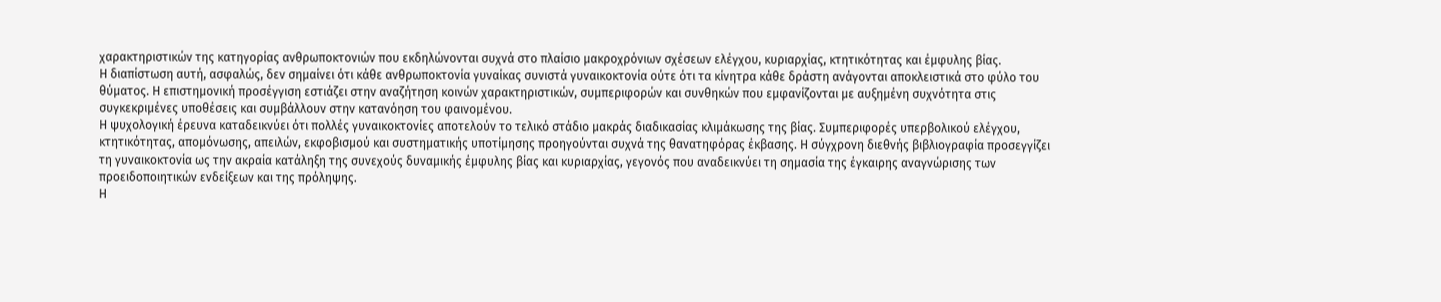χαρακτηριστικών της κατηγορίας ανθρωποκτονιών που εκδηλώνονται συχνά στο πλαίσιο μακροχρόνιων σχέσεων ελέγχου, κυριαρχίας, κτητικότητας και έμφυλης βίας.
Η διαπίστωση αυτή, ασφαλώς, δεν σημαίνει ότι κάθε ανθρωποκτονία γυναίκας συνιστά γυναικοκτονία ούτε ότι τα κίνητρα κάθε δράστη ανάγονται αποκλειστικά στο φύλο του θύματος. Η επιστημονική προσέγγιση εστιάζει στην αναζήτηση κοινών χαρακτηριστικών, συμπεριφορών και συνθηκών που εμφανίζονται με αυξημένη συχνότητα στις συγκεκριμένες υποθέσεις και συμβάλλουν στην κατανόηση του φαινομένου.
Η ψυχολογική έρευνα καταδεικνύει ότι πολλές γυναικοκτονίες αποτελούν το τελικό στάδιο μακράς διαδικασίας κλιμάκωσης της βίας. Συμπεριφορές υπερβολικού ελέγχου, κτητικότητας, απομόνωσης, απειλών, εκφοβισμού και συστηματικής υποτίμησης προηγούνται συχνά της θανατηφόρας έκβασης. Η σύγχρονη διεθνής βιβλιογραφία προσεγγίζει τη γυναικοκτονία ως την ακραία κατάληξη της συνεχούς δυναμικής έμφυλης βίας και κυριαρχίας, γεγονός που αναδεικνύει τη σημασία της έγκαιρης αναγνώρισης των προειδοποιητικών ενδείξεων και της πρόληψης.
Η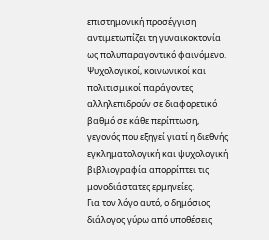επιστημονική προσέγγιση αντιμετωπίζει τη γυναικοκτονία ως πολυπαραγοντικό φαινόμενο. Ψυχολογικοί, κοινωνικοί και πολιτισμικοί παράγοντες αλληλεπιδρούν σε διαφορετικό βαθμό σε κάθε περίπτωση, γεγονός που εξηγεί γιατί η διεθνής εγκληματολογική και ψυχολογική βιβλιογραφία απορρίπτει τις μονοδιάστατες ερμηνείες.
Για τον λόγο αυτό, ο δημόσιος διάλογος γύρω από υποθέσεις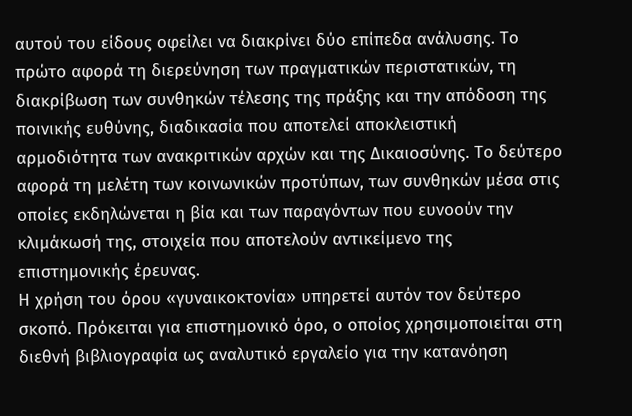αυτού του είδους οφείλει να διακρίνει δύο επίπεδα ανάλυσης. Το πρώτο αφορά τη διερεύνηση των πραγματικών περιστατικών, τη διακρίβωση των συνθηκών τέλεσης της πράξης και την απόδοση της ποινικής ευθύνης, διαδικασία που αποτελεί αποκλειστική αρμοδιότητα των ανακριτικών αρχών και της Δικαιοσύνης. Το δεύτερο αφορά τη μελέτη των κοινωνικών προτύπων, των συνθηκών μέσα στις οποίες εκδηλώνεται η βία και των παραγόντων που ευνοούν την κλιμάκωσή της, στοιχεία που αποτελούν αντικείμενο της επιστημονικής έρευνας.
Η χρήση του όρου «γυναικοκτονία» υπηρετεί αυτόν τον δεύτερο σκοπό. Πρόκειται για επιστημονικό όρο, ο οποίος χρησιμοποιείται στη διεθνή βιβλιογραφία ως αναλυτικό εργαλείο για την κατανόηση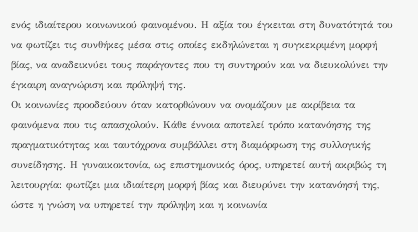ενός ιδιαίτερου κοινωνικού φαινομένου. Η αξία του έγκειται στη δυνατότητά του να φωτίζει τις συνθήκες μέσα στις οποίες εκδηλώνεται η συγκεκριμένη μορφή βίας, να αναδεικνύει τους παράγοντες που τη συντηρούν και να διευκολύνει την έγκαιρη αναγνώριση και πρόληψή της.
Οι κοινωνίες προοδεύουν όταν κατορθώνουν να ονομάζουν με ακρίβεια τα φαινόμενα που τις απασχολούν. Κάθε έννοια αποτελεί τρόπο κατανόησης της πραγματικότητας και ταυτόχρονα συμβάλλει στη διαμόρφωση της συλλογικής συνείδησης. Η γυναικοκτονία, ως επιστημονικός όρος, υπηρετεί αυτή ακριβώς τη λειτουργία: φωτίζει μια ιδιαίτερη μορφή βίας και διευρύνει την κατανόησή της, ώστε η γνώση να υπηρετεί την πρόληψη και η κοινωνία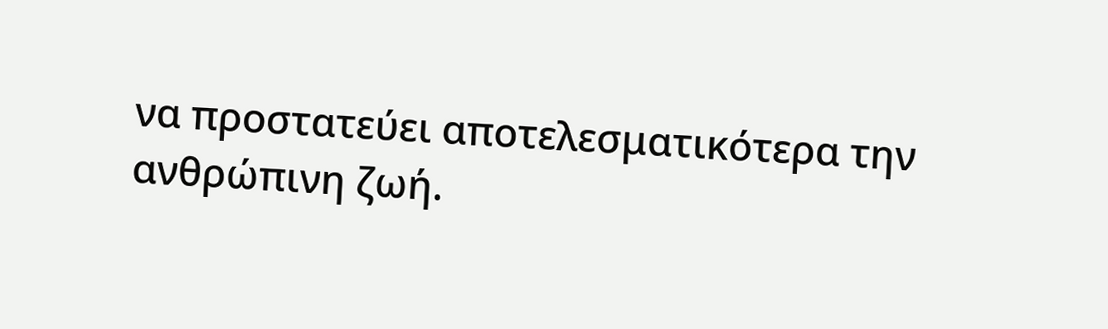να προστατεύει αποτελεσματικότερα την ανθρώπινη ζωή.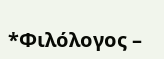*Φιλόλογος –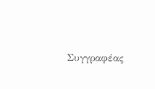Συγγραφέας